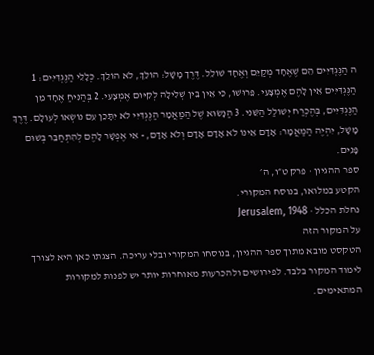ה הַנֶּגְדִּיִּים הֵם שֶׁאֶחָד מְקַיֵּם וְאֶחָד שׁוֹלֵל. דֶּרֶך מָשָׁל: הוֹלֵךְ, לֹא הוֹלֵךְ. כְּלָלֵי הַנֶּגְדִּיִּים: 1 הַנֶּגְדִּיִּים אֵין לָהֶם אֶמְצָעִי. פֵּרוּשׁוֹ, כִּי אֵין בֵּין שְׁלִילָה לְקִיּוּם אֶמְצָעִי. 2 בְּהַנִּיחַ אֶחָד מִן הַנֶּגְדִּיִּים, בְּהֶכְרַח יְשׁוֹלַל הַשֵּׁנִי. 3 הַנָּשׂוּא שֶׁל הַמַּאֲמָר הַנֶּגְדִּיִּי לֹא יִתָּכֵן עִם נוֹשְׂאוֹ לְעוֹלָם. דֶּרֶךְ מָשָׁל, יִהְיֶה הַמַּאֲמָר: אָדָם אֵינוֹ לֹא אָדָם אָדָם וְלֹא אָדָם, - אִי אֶפְשָׁר לָהֶם לְהִתְחַבֵּר בְּשׁוּם פָּנִים.
ספר ההגיון · פרק ט״ו, ה׳
הקטע במלואו, בנוסח המקורי.
נחלת הכלל · Jerusalem, 1948
על המקור הזה
הטקסט מובא מתוך ספר ההגיון, בנוסחו המקורי ובלי עריכה. הצגתו כאן היא לצורך לימוד המקור בלבד. לפירושים ולהכרעות מאוחרות יותר יש לפנות למקורות המתאימים.